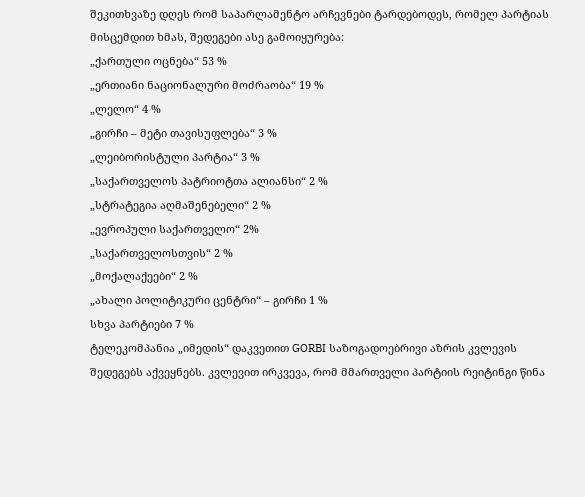შეკითხვაზე დღეს რომ საპარლამენტო არჩევნები ტარდებოდეს, რომელ პარტიას მისცემდით ხმას, შედეგები ასე გამოიყურება:
„ქართული ოცნება“ 53 %
„ერთიანი ნაციონალური მოძრაობა“ 19 %
„ლელო“ 4 %
„გირჩი – მეტი თავისუფლება“ 3 %
„ლეიბორისტული პარტია“ 3 %
„საქართველოს პატრიოტთა ალიანსი“ 2 %
„სტრატეგია აღმაშენებელი“ 2 %
„ევროპული საქართველო“ 2%
„საქართველოსთვის“ 2 %
„მოქალაქეები“ 2 %
„ახალი პოლიტიკური ცენტრი“ – გირჩი 1 %
სხვა პარტიები 7 %
ტელეკომპანია „იმედის“ დაკვეთით GORBI საზოგადოებრივი აზრის კვლევის შედეგებს აქვეყნებს. კვლევით ირკვევა, რომ მმართველი პარტიის რეიტინგი წინა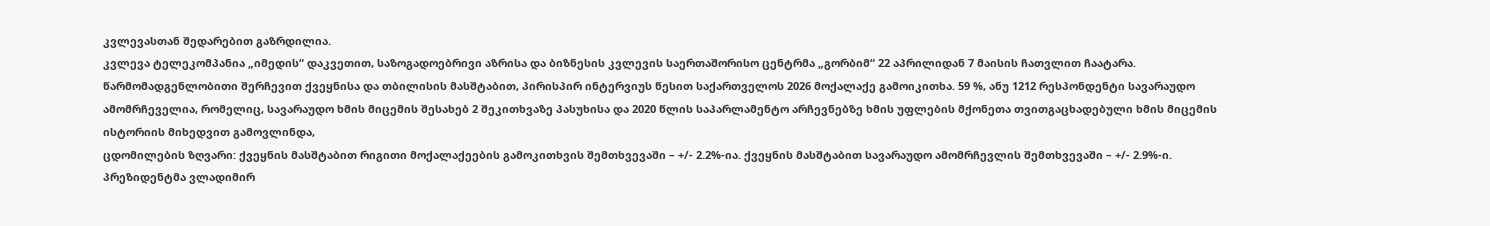კვლევასთან შედარებით გაზრდილია.
კვლევა ტელეკომპანია „იმედის“ დაკვეთით, საზოგადოებრივი აზრისა და ბიზნესის კვლევის საერთაშორისო ცენტრმა „გორბიმ“ 22 აპრილიდან 7 მაისის ჩათვლით ჩაატარა. წარმომადგენლობითი შერჩევით ქვეყნისა და თბილისის მასშტაბით, პირისპირ ინტერვიუს წესით საქართველოს 2026 მოქალაქე გამოიკითხა. 59 %, ანუ 1212 რესპონდენტი სავარაუდო ამომრჩეველია, რომელიც, სავარაუდო ხმის მიცემის შესახებ 2 შეკითხვაზე პასუხისა და 2020 წლის საპარლამენტო არჩევნებზე ხმის უფლების მქონეთა თვითგაცხადებული ხმის მიცემის ისტორიის მიხედვით გამოვლინდა,
ცდომილების ზღვარი: ქვეყნის მასშტაბით რიგითი მოქალაქეების გამოკითხვის შემთხვევაში – +/- 2.2%-ია. ქვეყნის მასშტაბით სავარაუდო ამომრჩევლის შემთხვევაში – +/- 2.9%-ი.
პრეზიდენტმა ვლადიმირ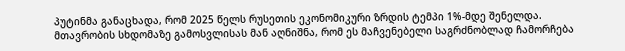პუტინმა განაცხადა, რომ 2025 წელს რუსეთის ეკონომიკური ზრდის ტემპი 1%-მდე შენელდა.
მთავრობის სხდომაზე გამოსვლისას მან აღნიშნა, რომ ეს მაჩვენებელი საგრძნობლად ჩამორჩება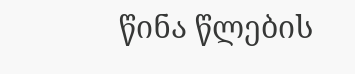წინა წლების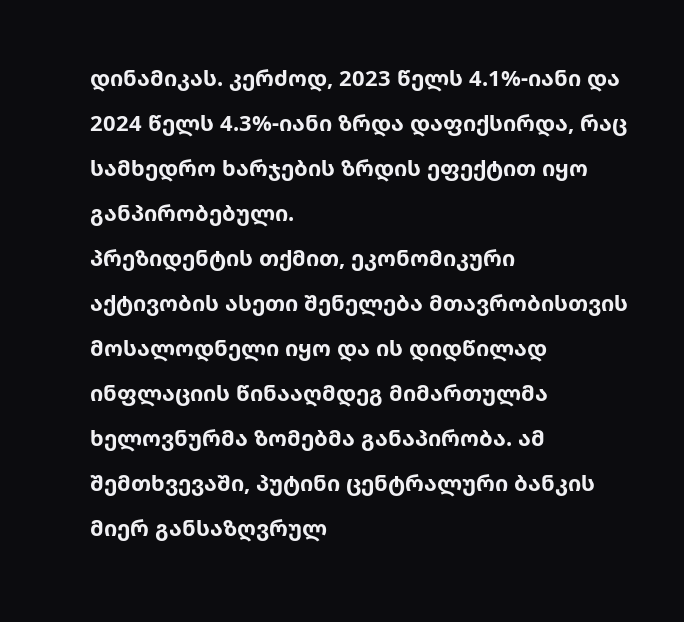დინამიკას. კერძოდ, 2023 წელს 4.1%-იანი და 2024 წელს 4.3%-იანი ზრდა დაფიქსირდა, რაც სამხედრო ხარჯების ზრდის ეფექტით იყო განპირობებული.
პრეზიდენტის თქმით, ეკონომიკური აქტივობის ასეთი შენელება მთავრობისთვის მოსალოდნელი იყო და ის დიდწილად ინფლაციის წინააღმდეგ მიმართულმა ხელოვნურმა ზომებმა განაპირობა. ამ შემთხვევაში, პუტინი ცენტრალური ბანკის მიერ განსაზღვრულ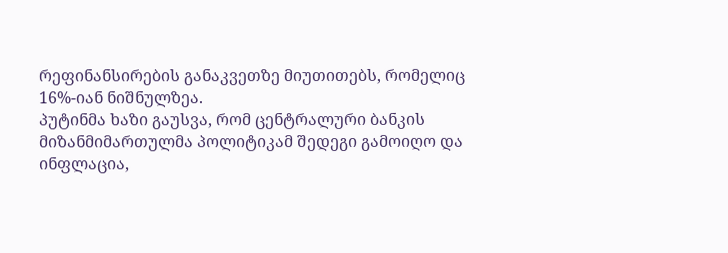რეფინანსირების განაკვეთზე მიუთითებს, რომელიც 16%-იან ნიშნულზეა.
პუტინმა ხაზი გაუსვა, რომ ცენტრალური ბანკის მიზანმიმართულმა პოლიტიკამ შედეგი გამოიღო და ინფლაცია,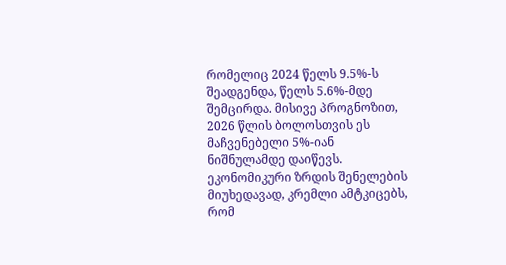რომელიც 2024 წელს 9.5%-ს შეადგენდა, წელს 5.6%-მდე შემცირდა. მისივე პროგნოზით, 2026 წლის ბოლოსთვის ეს მაჩვენებელი 5%-იან ნიშნულამდე დაიწევს.
ეკონომიკური ზრდის შენელების მიუხედავად, კრემლი ამტკიცებს, რომ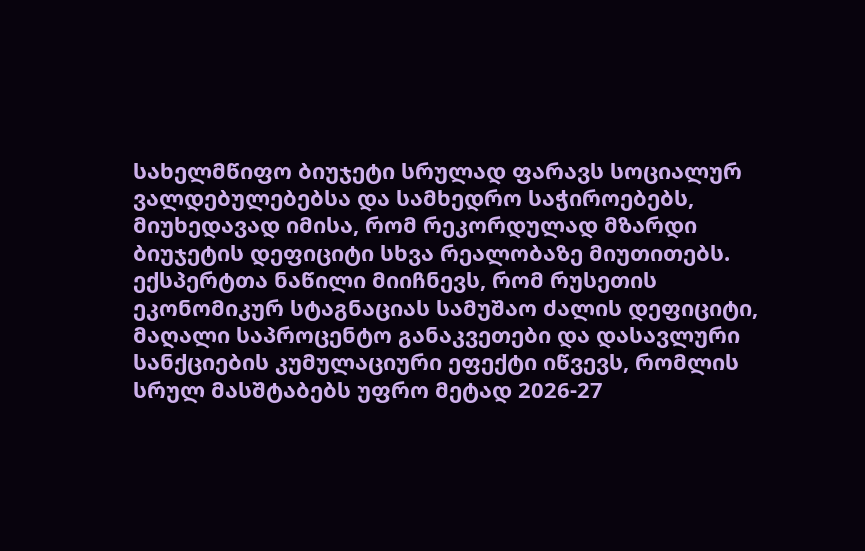სახელმწიფო ბიუჯეტი სრულად ფარავს სოციალურ ვალდებულებებსა და სამხედრო საჭიროებებს, მიუხედავად იმისა, რომ რეკორდულად მზარდი ბიუჯეტის დეფიციტი სხვა რეალობაზე მიუთითებს.
ექსპერტთა ნაწილი მიიჩნევს, რომ რუსეთის ეკონომიკურ სტაგნაციას სამუშაო ძალის დეფიციტი, მაღალი საპროცენტო განაკვეთები და დასავლური სანქციების კუმულაციური ეფექტი იწვევს, რომლის სრულ მასშტაბებს უფრო მეტად 2026-27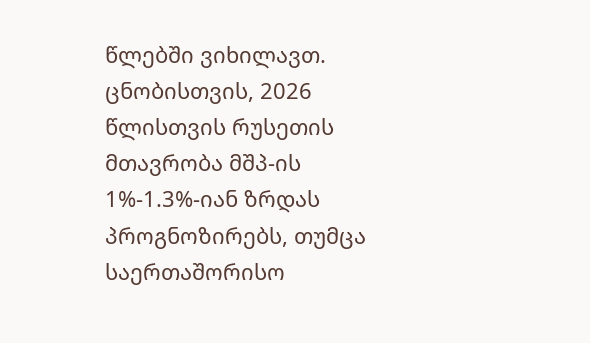წლებში ვიხილავთ.
ცნობისთვის, 2026 წლისთვის რუსეთის მთავრობა მშპ-ის 1%-1.3%-იან ზრდას პროგნოზირებს, თუმცა საერთაშორისო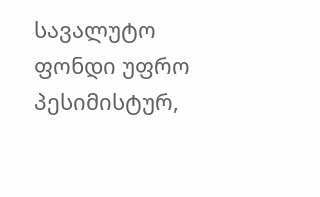სავალუტო ფონდი უფრო პესიმისტურ,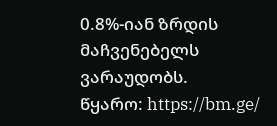0.8%-იან ზრდის მაჩვენებელს ვარაუდობს.
წყარო: https://bm.ge/